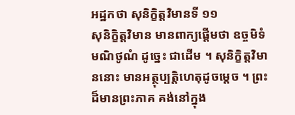អដ្ឋកថា សុនិក្ខិត្តវិមានទី ១១
សុនិក្ខិត្តវិមាន មានពាក្យផ្តើមថា ឧច្ចមិទំ មណិថូណំ ដូច្នេះ ជាដើម ។ សុនិក្ខិត្តវិមាននោះ មានអត្ថុប្បត្តិហេតុដូចម្តេច ។ ព្រះដ៏មានព្រះភាគ គង់នៅក្នុង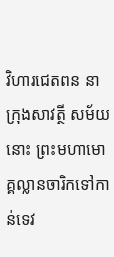វិហារជេតពន នាក្រុងសាវត្ថី សម័យ នោះ ព្រះមហាមោគ្គល្លានចារិកទៅកាន់ទេវ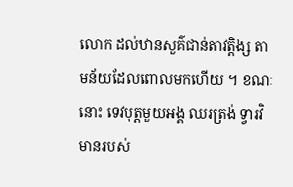លោក ដល់ឋានសួគ៌ជាន់តាវត្តិង្ស តាមន័យដែលពោលមកហើយ ។ ខណៈនោះ ទេវបុត្តមួយអង្គ ឈរត្រង់ ទ្វារវិមានរបស់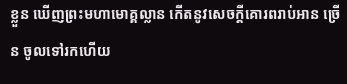ខ្លួន ឃើញព្រះមហាមោគ្គល្លាន កើតនូវសេចក្តីគោរពរាប់អាន ច្រើន ចូលទៅរកហើយ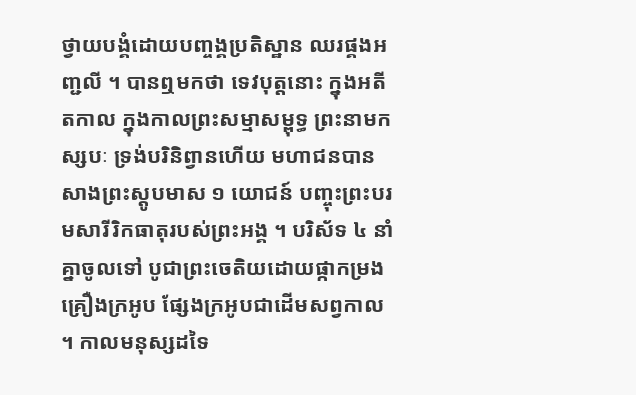ថ្វាយបង្គំដោយបញ្ចង្គប្រតិស្ឋាន ឈរផ្គងអញ្ជលី ។ បានឮមកថា ទេវបុត្តនោះ ក្នុងអតីតកាល ក្នុងកាលព្រះសម្មាសម្ពុទ្ធ ព្រះនាមកស្សបៈ ទ្រង់បរិនិព្វានហើយ មហាជនបានសាងព្រះស្តូបមាស ១ យោជន៍ បញ្ចុះព្រះបរមសារីរិកធាតុរបស់ព្រះអង្គ ។ បរិស័ទ ៤ នាំគ្នាចូលទៅ បូជាព្រះចេតិយដោយផ្កាកម្រង គ្រឿងក្រអូប ផ្សែងក្រអូបជាដើមសព្វកាល ។ កាលមនុស្សដទៃ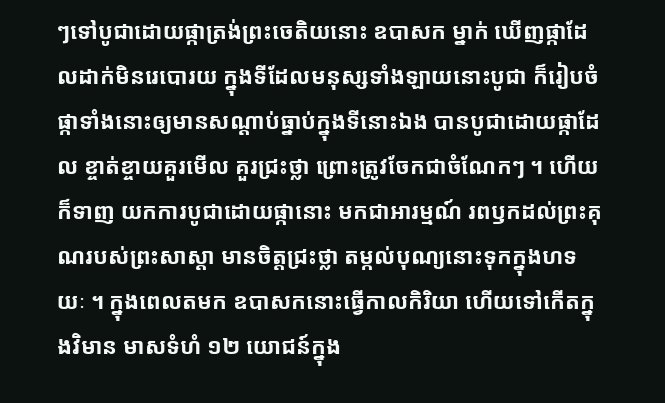ៗទៅបូជាដោយផ្កាត្រង់ព្រះចេតិយនោះ ឧបាសក ម្នាក់ ឃើញផ្កាដែលដាក់មិនរេបោរយ ក្នុងទីដែលមនុស្សទាំងឡាយនោះបូជា ក៏រៀបចំផ្កាទាំងនោះឲ្យមានសណ្តាប់ធ្នាប់ក្នុងទីនោះឯង បានបូជាដោយផ្កាដែល ខ្ចាត់ខ្ចាយគួរមើល គួរជ្រះថ្លា ព្រោះត្រូវចែកជាចំណែកៗ ។ ហើយក៏ទាញ យកការបូជាដោយផ្កានោះ មកជាអារម្មណ៍ រពឫកដល់ព្រះគុណរបស់ព្រះសាស្តា មានចិត្តជ្រះថ្លា តម្កល់បុណ្យនោះទុកក្នុងហទយៈ ។ ក្នុងពេលតមក ឧបាសកនោះធ្វើកាលកិរិយា ហើយទៅកើតក្នុងវិមាន មាសទំហំ ១២ យោជន៍ក្នុង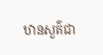ឋានសួគ៌ជា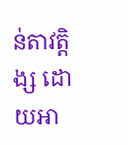ន់តាវត្តិង្ស ដោយអា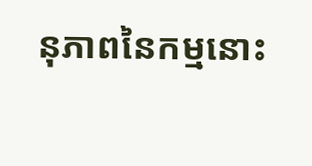នុភាពនៃកម្មនោះ